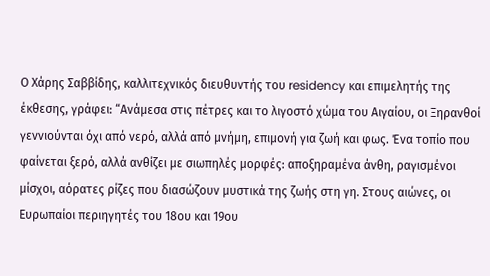Ο Χάρης Σαββίδης, καλλιτεχνικός διευθυντής του residency και επιμελητής της έκθεσης, γράφει: “Ανάμεσα στις πέτρες και το λιγοστό χώμα του Αιγαίου, οι Ξηρανθοί γεννιούνται όχι από νερό, αλλά από μνήμη, επιμονή για ζωή και φως. Ένα τοπίο που φαίνεται ξερό, αλλά ανθίζει με σιωπηλές μορφές: αποξηραμένα άνθη, ραγισμένοι μίσχοι, αόρατες ρίζες που διασώζουν μυστικά της ζωής στη γη. Στους αιώνες, οι Ευρωπαίοι περιηγητές του 18ου και 19ου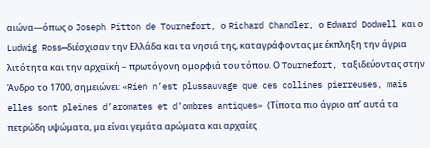αιώνα—όπως ο Joseph Pitton de Tournefort, ο Richard Chandler, ο Edward Dodwell και ο Ludwig Ross—διέσχισαν την Ελλάδα και τα νησιά της, καταγράφοντας με έκπληξη την άγρια λιτότητα και την αρχαϊκή – πρωτόγονη ομορφιά του τόπου. Ο Tournefort, ταξιδεύοντας στην Άνδρο το 1700, σημειώνει: «Rien n’est plussauvage que ces collines pierreuses, mais elles sont pleines d’aromates et d’ombres antiques» (Τίποτα πιο άγριο απ’ αυτά τα πετρώδη υψώματα, μα είναι γεμάτα αρώματα και αρχαίες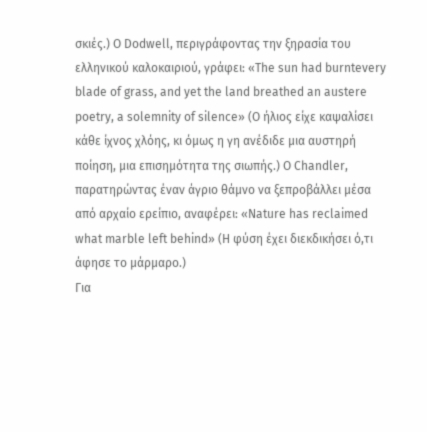σκιές.) Ο Dodwell, περιγράφοντας την ξηρασία του ελληνικού καλοκαιριού, γράφει: «The sun had burntevery blade of grass, and yet the land breathed an austere poetry, a solemnity of silence» (Ο ήλιος είχε καψαλίσει κάθε ίχνος χλόης, κι όμως η γη ανέδιδε μια αυστηρή ποίηση, μια επισημότητα της σιωπής.) Ο Chandler, παρατηρώντας έναν άγριο θάμνο να ξεπροβάλλει μέσα από αρχαίο ερείπιο, αναφέρει: «Nature has reclaimed what marble left behind» (Η φύση έχει διεκδικήσει ό,τι άφησε το μάρμαρο.)
Για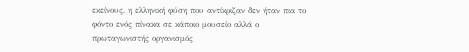εκείνους, η ελληνική φύση που αντίκριζαν δεν ήταν πια το φόντο ενός πίνακα σε κάποιο μουσείο αλλά ο πρωταγωνιστής οργανισμός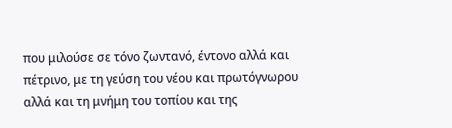που μιλούσε σε τόνο ζωντανό, έντονο αλλά και πέτρινο, με τη γεύση του νέου και πρωτόγνωρου αλλά και τη μνήμη του τοπίου και της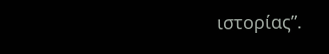ιστορίας”.